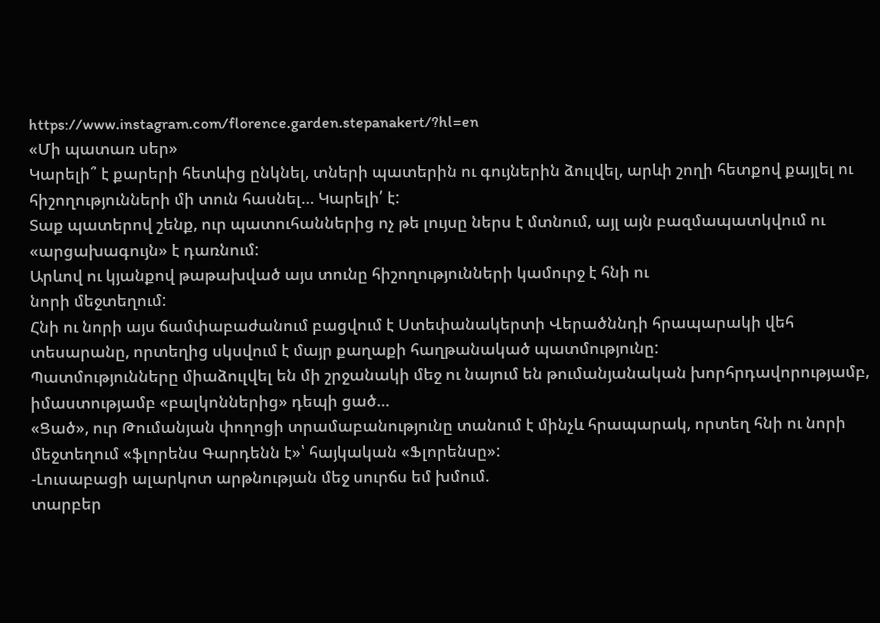https://www.instagram.com/florence.garden.stepanakert/?hl=en
«Մի պատառ սեր»
Կարելի՞ է քարերի հետևից ընկնել, տների պատերին ու գույներին ձուլվել, արևի շողի հետքով քայլել ու հիշողությունների մի տուն հասնել… Կարելի՛ է:
Տաք պատերով շենք, ուր պատուհաններից ոչ թե լույսը ներս է մտնում, այլ այն բազմապատկվում ու «արցախագույն» է դառնում:
Արևով ու կյանքով թաթախված այս տունը հիշողությունների կամուրջ է հնի ու
նորի մեջտեղում:
Հնի ու նորի այս ճամփաբաժանում բացվում է Ստեփանակերտի Վերածննդի հրապարակի վեհ տեսարանը, որտեղից սկսվում է մայր քաղաքի հաղթանակած պատմությունը:
Պատմությունները միաձուլվել են մի շրջանակի մեջ ու նայում են թումանյանական խորհրդավորությամբ, իմաստությամբ «բալկոններից» դեպի ցած…
«Ցած», ուր Թումանյան փողոցի տրամաբանությունը տանում է մինչև հրապարակ, որտեղ հնի ու նորի մեջտեղում «ֆլորենս Գարդենն է»՝ հայկական «Ֆլորենսը»:
-Լուսաբացի ալարկոտ արթնության մեջ սուրճս եմ խմում.
տարբեր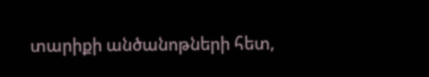տարիքի անծանոթների հետ,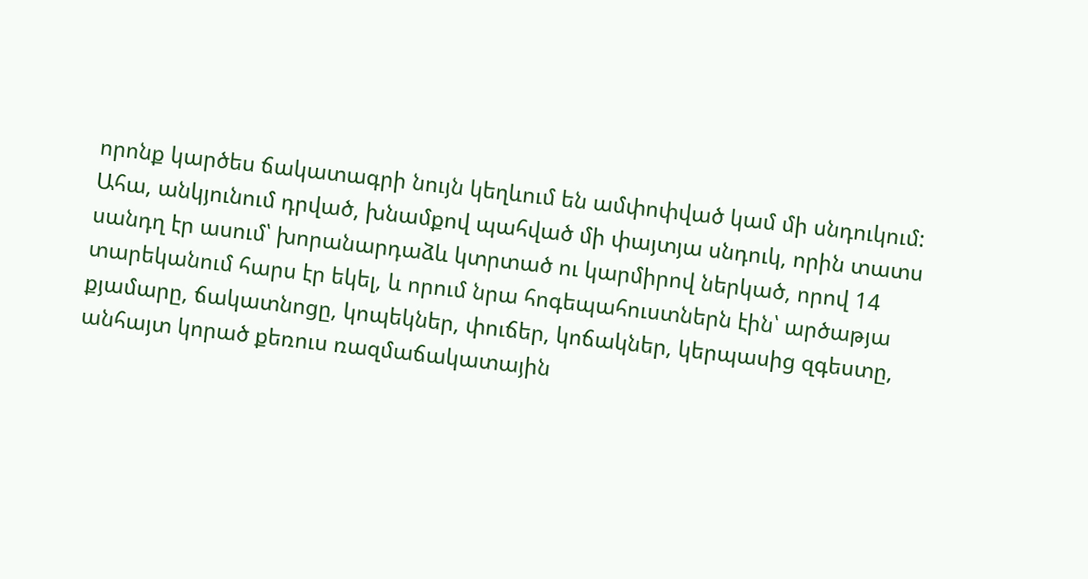որոնք կարծես ճակատագրի նույն կեղևում են ամփոփված կամ մի սնդուկում:
Ահա, անկյունում դրված, խնամքով պահված մի փայտյա սնդուկ, որին տատս սանդղ էր ասում՝ խորանարդաձև կտրտած ու կարմիրով ներկած, որով 14 տարեկանում հարս էր եկել, և որում նրա հոգեպահուստներն էին՝ արծաթյա քյամարը, ճակատնոցը, կոպեկներ, փուճեր, կոճակներ, կերպասից զգեստը, անհայտ կորած քեռուս ռազմաճակատային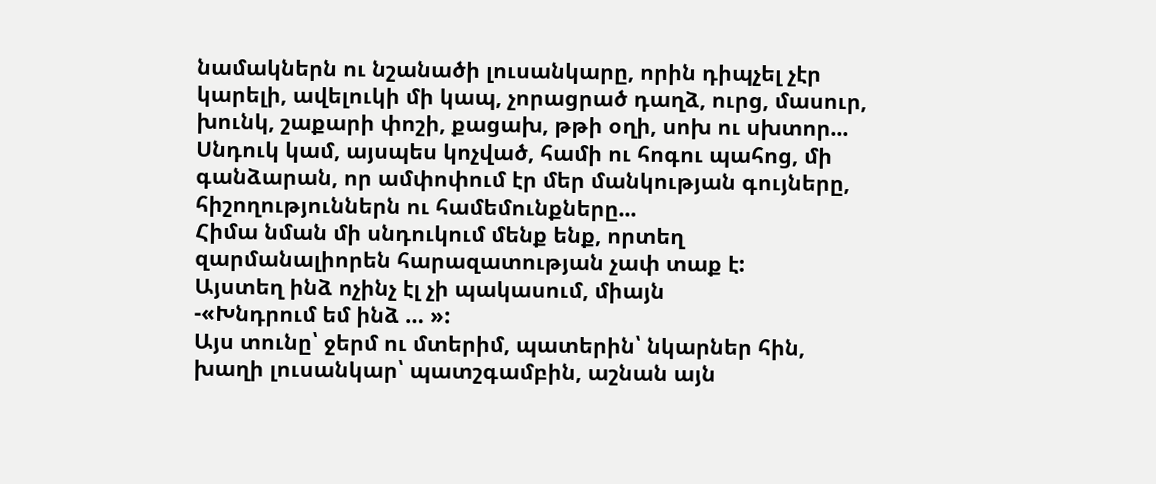նամակներն ու նշանածի լուսանկարը, որին դիպչել չէր կարելի, ավելուկի մի կապ, չորացրած դաղձ, ուրց, մասուր, խունկ, շաքարի փոշի, քացախ, թթի օղի, սոխ ու սխտոր...
Սնդուկ կամ, այսպես կոչված, համի ու հոգու պահոց, մի գանձարան, որ ամփոփում էր մեր մանկության գույները, հիշողություններն ու համեմունքները...
Հիմա նման մի սնդուկում մենք ենք, որտեղ զարմանալիորեն հարազատության չափ տաք է:
Այստեղ ինձ ոչինչ էլ չի պակասում, միայն
-«Խնդրում եմ ինձ … »:
Այս տունը՝ ջերմ ու մտերիմ, պատերին՝ նկարներ հին, խաղի լուսանկար՝ պատշգամբին, աշնան այն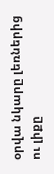օրվա նկարը լեռներից ու լիքը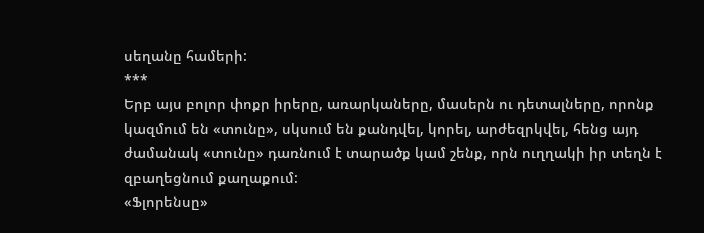սեղանը համերի:
***
Երբ այս բոլոր փոքր իրերը, առարկաները, մասերն ու դետալները, որոնք կազմում են «տունը», սկսում են քանդվել, կորել, արժեզրկվել, հենց այդ ժամանակ «տունը» դառնում է տարածք կամ շենք, որն ուղղակի իր տեղն է զբաղեցնում քաղաքում:
«Ֆլորենսը»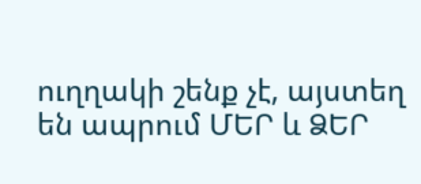ուղղակի շենք չէ, այստեղ են ապրում ՄԵՐ և ՁԵՐ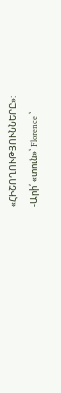«ՀԻՇՈՂՈՒԹՅՈՒՆՆԵՐԸ»:
-Արի՛ «տուն»՝ Florence ՝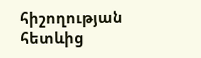հիշողության հետևից